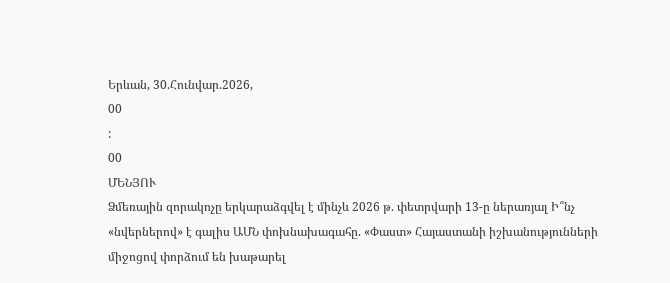Երևան, 30.Հունվար.2026,
00
:
00
ՄԵՆՅՈՒ
Ձմեռային զորակոչը երկարաձգվել է մինչև 2026 թ. փետրվարի 13-ը ներառյալ Ի՞նչ «նվերներով» է գալիս ԱՄՆ փոխնախագահը. «Փաստ» Հայաստանի իշխանությունների միջոցով փորձում են խաթարել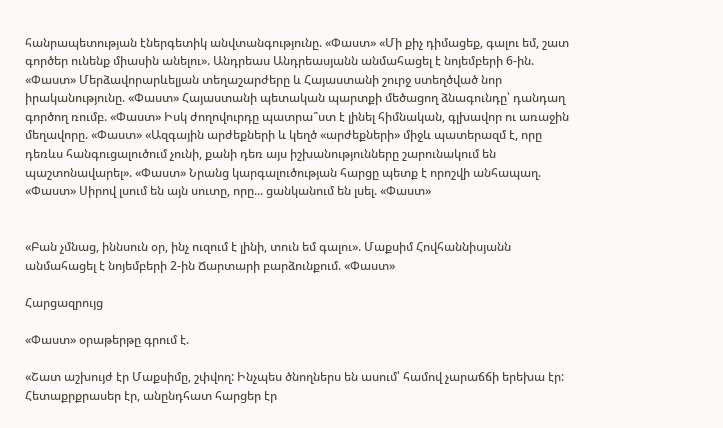հանրապետության էներգետիկ անվտանգությունը. «Փաստ» «Մի քիչ դիմացեք, գալու եմ, շատ գործեր ունենք միասին անելու». Անդրեաս Անդրեասյանն անմահացել է նոյեմբերի 6-ին. «Փաստ» Մերձավորարևելյան տեղաշարժերը և Հայաստանի շուրջ ստեղծված նոր իրականությունը. «Փաստ» Հայաստանի պետական պարտքի մեծացող ձնագունդը՝ դանդաղ գործող ռումբ. «Փաստ» Իսկ ժողովուրդը պատրա՞ստ է լինել հիմնական, գլխավոր ու առաջին մեղավորը. «Փաստ» «Ազգային արժեքների և կեղծ «արժեքների» միջև պատերազմ է, որը դեռևս հանգուցալուծում չունի, քանի դեռ այս իշխանությունները շարունակում են պաշտոնավարել». «Փաստ» Նրանց կարգալուծության հարցը պետք է որոշվի անհապաղ. «Փաստ» Սիրով լսում են այն սուտը, որը... ցանկանում են լսել. «Փաստ»


«Բան չմնաց, իննսուն օր, ինչ ուզում է լինի, տուն եմ գալու». Մաքսիմ Հովհաննիսյանն անմահացել է նոյեմբերի 2-ին Ճարտարի բարձունքում. «Փաստ»

Հարցազրույց

«Փաստ» օրաթերթը գրում է.

«Շատ աշխույժ էր Մաքսիմը, շփվող: Ինչպես ծնողներս են ասում՝ համով չարաճճի երեխա էր: Հետաքրքրասեր էր, անընդհատ հարցեր էր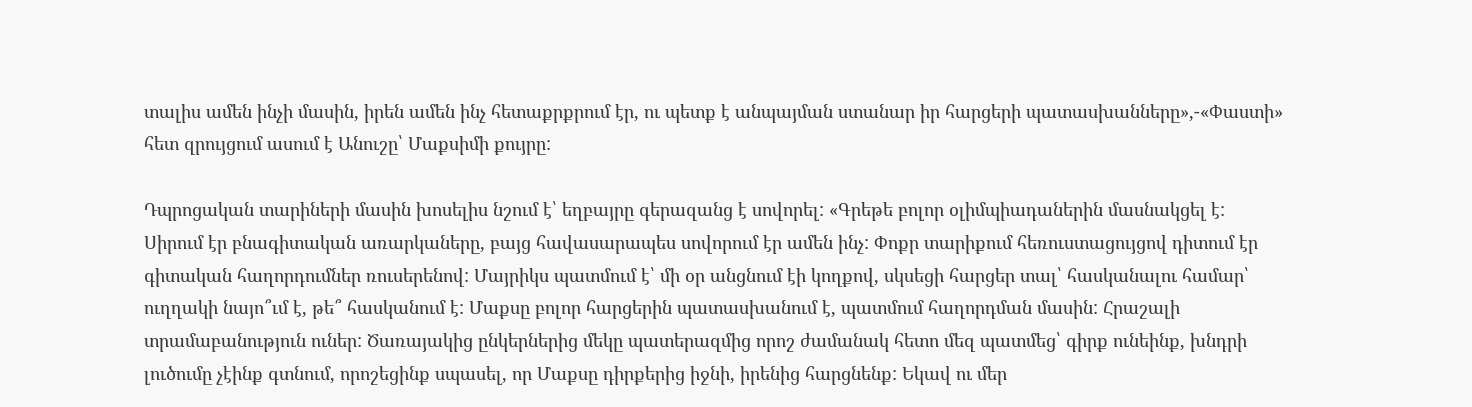տալիս ամեն ինչի մասին, իրեն ամեն ինչ հետաքրքրում էր, ու պետք է անպայման ստանար իր հարցերի պատասխանները»,-«Փաստի» հետ զրույցում ասում է Անուշը՝ Մաքսիմի քույրը:

Դպրոցական տարիների մասին խոսելիս նշում է՝ եղբայրը գերազանց է սովորել: «Գրեթե բոլոր օլիմպիադաներին մասնակցել է: Սիրում էր բնագիտական առարկաները, բայց հավասարապես սովորում էր ամեն ինչ: Փոքր տարիքում հեռուստացույցով դիտում էր գիտական հաղորդումներ ռուսերենով: Մայրիկս պատմում է՝ մի օր անցնում էի կողքով, սկսեցի հարցեր տալ՝ հասկանալու համար՝ ուղղակի նայո՞ւմ է, թե՞ հասկանում է: Մաքսը բոլոր հարցերին պատասխանում է, պատմում հաղորդման մասին: Հրաշալի տրամաբանություն ուներ: Ծառայակից ընկերներից մեկը պատերազմից որոշ ժամանակ հետո մեզ պատմեց՝ գիրք ունեինք, խնդրի լուծումը չէինք գտնում, որոշեցինք սպասել, որ Մաքսը դիրքերից իջնի, իրենից հարցնենք: Եկավ ու մեր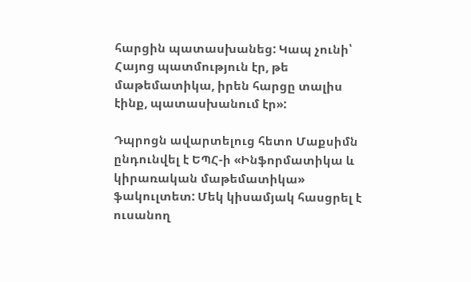հարցին պատասխանեց: Կապ չունի՝ Հայոց պատմություն էր, թե մաթեմատիկա, իրեն հարցը տալիս էինք, պատասխանում էր»:

Դպրոցն ավարտելուց հետո Մաքսիմն ընդունվել է ԵՊՀ-ի «Ինֆորմատիկա և կիրառական մաթեմատիկա» ֆակուլտետ: Մեկ կիսամյակ հասցրել է ուսանող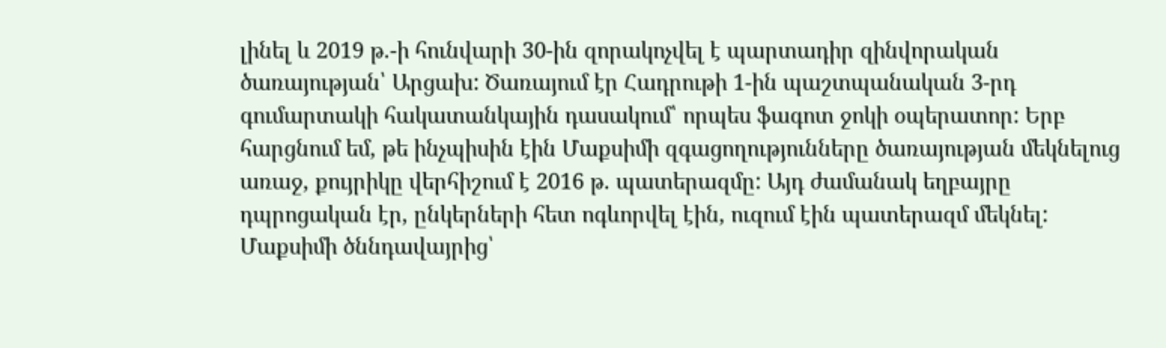լինել և 2019 թ.-ի հունվարի 30-ին զորակոչվել է պարտադիր զինվորական ծառայության՝ Արցախ: Ծառայում էր Հադրութի 1-ին պաշտպանական 3-րդ գումարտակի հակատանկային դասակում՝ որպես ֆագոտ ջոկի օպերատոր: Երբ հարցնում եմ, թե ինչպիսին էին Մաքսիմի զգացողությունները ծառայության մեկնելուց առաջ, քույրիկը վերհիշում է 2016 թ. պատերազմը: Այդ ժամանակ եղբայրը դպրոցական էր, ընկերների հետ ոգևորվել էին, ուզում էին պատերազմ մեկնել: Մաքսիմի ծննդավայրից՝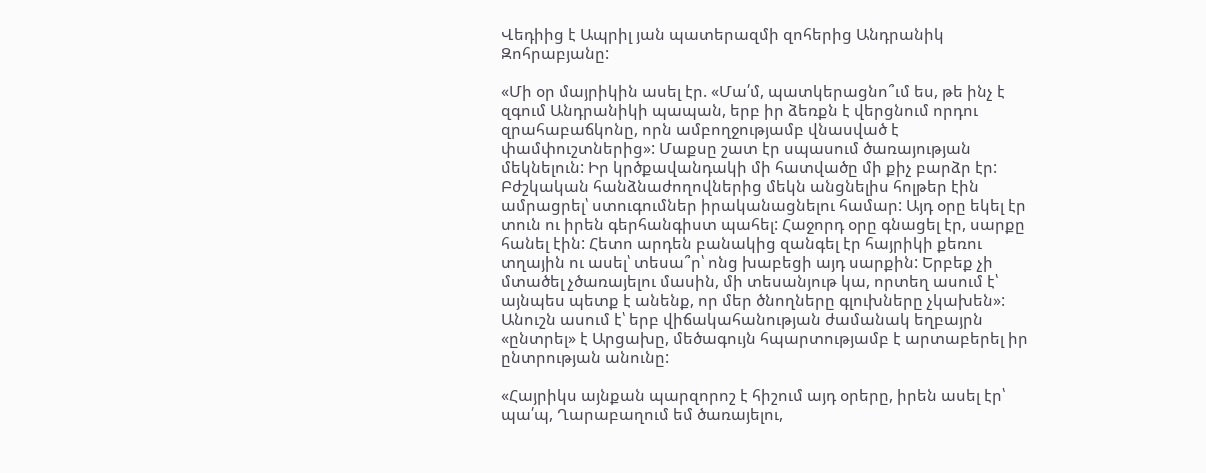Վեդիից է Ապրիլ յան պատերազմի զոհերից Անդրանիկ Զոհրաբյանը:

«Մի օր մայրիկին ասել էր. «Մա՛մ, պատկերացնո՞ւմ ես, թե ինչ է զգում Անդրանիկի պապան, երբ իր ձեռքն է վերցնում որդու զրահաբաճկոնը, որն ամբողջությամբ վնասված է փամփուշտներից»: Մաքսը շատ էր սպասում ծառայության մեկնելուն: Իր կրծքավանդակի մի հատվածը մի քիչ բարձր էր: Բժշկական հանձնաժողովներից մեկն անցնելիս հոլթեր էին ամրացրել՝ ստուգումներ իրականացնելու համար: Այդ օրը եկել էր տուն ու իրեն գերհանգիստ պահել: Հաջորդ օրը գնացել էր, սարքը հանել էին: Հետո արդեն բանակից զանգել էր հայրիկի քեռու տղային ու ասել՝ տեսա՞ր՝ ոնց խաբեցի այդ սարքին: Երբեք չի մտածել չծառայելու մասին, մի տեսանյութ կա, որտեղ ասում է՝ այնպես պետք է անենք, որ մեր ծնողները գլուխները չկախեն»: Անուշն ասում է՝ երբ վիճակահանության ժամանակ եղբայրն «ընտրել» է Արցախը, մեծագույն հպարտությամբ է արտաբերել իր ընտրության անունը:

«Հայրիկս այնքան պարզորոշ է հիշում այդ օրերը, իրեն ասել էր՝ պա՛պ, Ղարաբաղում եմ ծառայելու,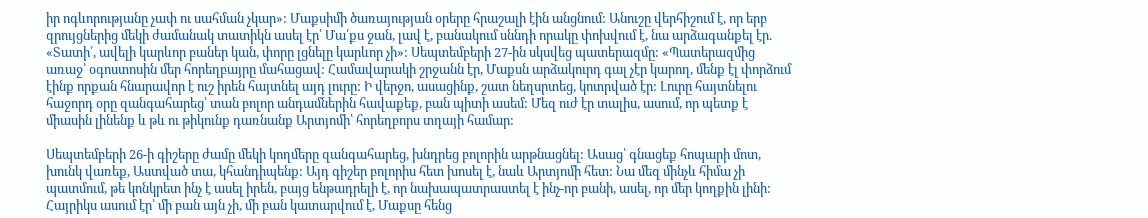իր ոգևորությանը չափ ու սահման չկար»: Մաքսիմի ծառայության օրերը հրաշալի էին անցնում: Անուշը վերհիշում է, որ երբ զրույցներից մեկի ժամանակ տատիկն ասել էր՝ Մա՛քս ջան, լավ է, բանակում սննդի որակը փոխվում է, նա արձագանքել էր. «Տատի՛, ավելի կարևոր բաներ կան, փորը լցնելը կարևոր չի»: Սեպտեմբերի 27-ին սկսվեց պատերազմը: «Պատերազմից առաջ՝ օգոստոսին մեր հորեղբայրը մահացավ: Համավարակի շրջանն էր, Մաքսն արձակուրդ գալ չէր կարող, մենք էլ փորձում էինք որքան հնարավոր է ուշ իրեն հայտնել այդ լուրը: Ի վերջո, ասացինք, շատ նեղսրտեց, կոտրված էր: Լուրը հայտնելու հաջորդ օրը զանգահարեց՝ տան բոլոր անդամներին հավաքեք, բան պիտի ասեմ: Մեզ ուժ էր տալիս, ասում, որ պետք է միասին լինենք և թև ու թիկունք դառնանք Արտյոմի՝ հորեղբորս տղայի համար:

Սեպտեմբերի 26-ի գիշերը ժամը մեկի կողմերը զանգահարեց, խնդրեց բոլորին արթնացնել: Ասաց՝ գնացեք հոպարի մոտ, խունկ վառեք, Աստված տա, կհանդիպենք: Այդ գիշեր բոլորիս հետ խոսել է, նաև Արտյոմի հետ: Նա մեզ մինչև հիմա չի պատմում, թե կոնկրետ ինչ է ասել իրեն, բայց ենթադրելի է, որ նախապատրաստել է ինչ-որ բանի, ասել, որ մեր կողքին լինի: Հայրիկս ասում էր՝ մի բան այն չի, մի բան կատարվում է, Մաքսը հենց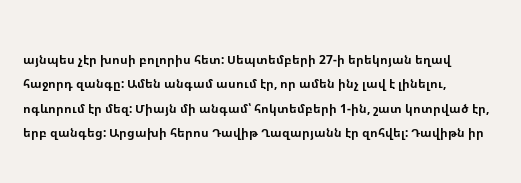այնպես չէր խոսի բոլորիս հետ: Սեպտեմբերի 27-ի երեկոյան եղավ հաջորդ զանգը: Ամեն անգամ ասում էր, որ ամեն ինչ լավ է լինելու, ոգևորում էր մեզ: Միայն մի անգամ՝ հոկտեմբերի 1-ին, շատ կոտրված էր, երբ զանգեց: Արցախի հերոս Դավիթ Ղազարյանն էր զոհվել: Դավիթն իր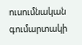ուսումնական գումարտակի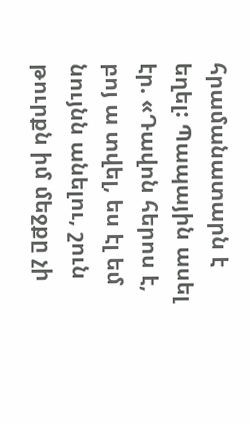հրամանատարն է եղել: Պապային ասել էր. «Դավոն հերոս է, բոյ ա տվել, ես էլ եմ նույնն անելու, շուն թուրքն իմ մեջքը չի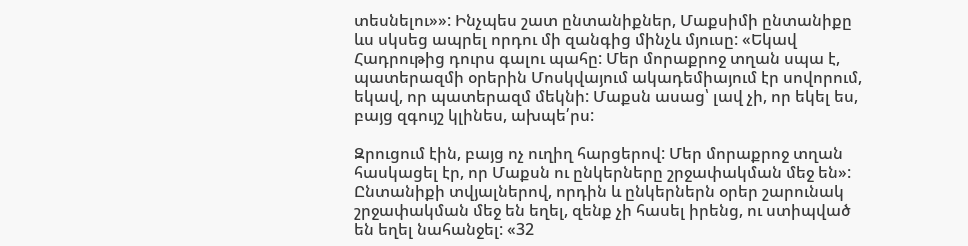տեսնելու»»: Ինչպես շատ ընտանիքներ, Մաքսիմի ընտանիքը ևս սկսեց ապրել որդու մի զանգից մինչև մյուսը: «Եկավ Հադրութից դուրս գալու պահը: Մեր մորաքրոջ տղան սպա է, պատերազմի օրերին Մոսկվայում ակադեմիայում էր սովորում, եկավ, որ պատերազմ մեկնի: Մաքսն ասաց՝ լավ չի, որ եկել ես, բայց զգույշ կլինես, ախպե՛րս:

Զրուցում էին, բայց ոչ ուղիղ հարցերով: Մեր մորաքրոջ տղան հասկացել էր, որ Մաքսն ու ընկերները շրջափակման մեջ են»: Ընտանիքի տվյալներով, որդին և ընկերներն օրեր շարունակ շրջափակման մեջ են եղել, զենք չի հասել իրենց, ու ստիպված են եղել նահանջել: «32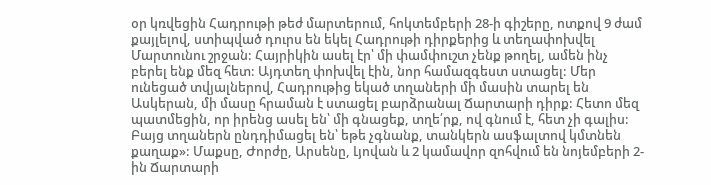օր կռվեցին Հադրութի թեժ մարտերում, հոկտեմբերի 28-ի գիշերը, ոտքով 9 ժամ քայլելով, ստիպված դուրս են եկել Հադրութի դիրքերից և տեղափոխվել Մարտունու շրջան: Հայրիկին ասել էր՝ մի փամփուշտ չենք թողել, ամեն ինչ բերել ենք մեզ հետ: Այդտեղ փոխվել էին, նոր համազգեստ ստացել: Մեր ունեցած տվյալներով, Հադրութից եկած տղաների մի մասին տարել են Ասկերան, մի մասը հրաման է ստացել բարձրանալ Ճարտարի դիրք: Հետո մեզ պատմեցին, որ իրենց ասել են՝ մի գնացեք, տղե՛րք, ով գնում է, հետ չի գալիս: Բայց տղաներն ընդդիմացել են՝ եթե չգնանք, տանկերն ասֆալտով կմտնեն քաղաք»: Մաքսը, Ժորժը, Արսենը, Լյովան և 2 կամավոր զոհվում են նոյեմբերի 2-ին Ճարտարի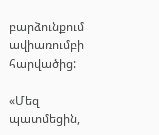բարձունքում ավիառումբի հարվածից:

«Մեզ պատմեցին,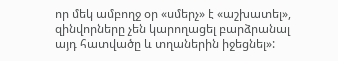որ մեկ ամբողջ օր «սմերչ» է «աշխատել», զինվորները չեն կարողացել բարձրանալ այդ հատվածը և տղաներին իջեցնել»: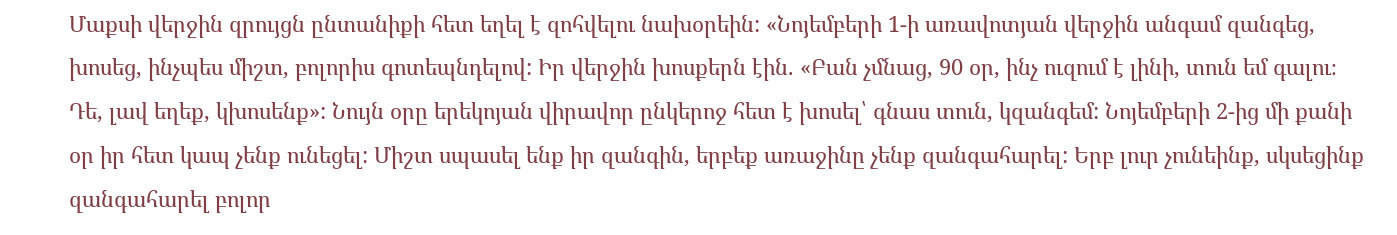Մաքսի վերջին զրույցն ընտանիքի հետ եղել է զոհվելու նախօրեին: «Նոյեմբերի 1-ի առավոտյան վերջին անգամ զանգեց, խոսեց, ինչպես միշտ, բոլորիս գոտեպնդելով: Իր վերջին խոսքերն էին. «Բան չմնաց, 90 օր, ինչ ուզում է լինի, տուն եմ գալու։ Դե, լավ եղեք, կխոսենք»: Նույն օրը երեկոյան վիրավոր ընկերոջ հետ է խոսել՝ գնաս տուն, կզանգեմ: Նոյեմբերի 2-ից մի քանի օր իր հետ կապ չենք ունեցել: Միշտ սպասել ենք իր զանգին, երբեք առաջինը չենք զանգահարել: Երբ լուր չունեինք, սկսեցինք զանգահարել բոլոր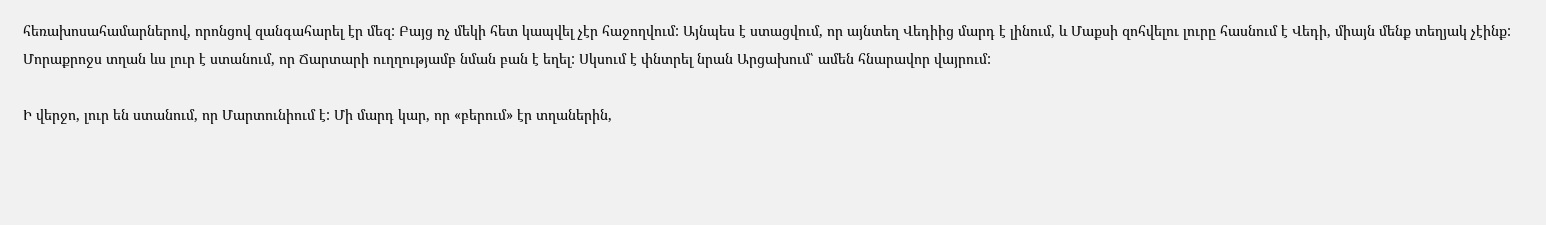հեռախոսահամարներով, որոնցով զանգահարել էր մեզ: Բայց ոչ մեկի հետ կապվել չէր հաջողվում: Այնպես է ստացվում, որ այնտեղ Վեդիից մարդ է լինում, և Մաքսի զոհվելու լուրը հասնում է Վեդի, միայն մենք տեղյակ չէինք: Մորաքրոջս տղան ևս լուր է ստանում, որ Ճարտարի ուղղությամբ նման բան է եղել: Սկսում է փնտրել նրան Արցախում՝ ամեն հնարավոր վայրում:

Ի վերջո, լուր են ստանում, որ Մարտունիում է: Մի մարդ կար, որ «բերում» էր տղաներին,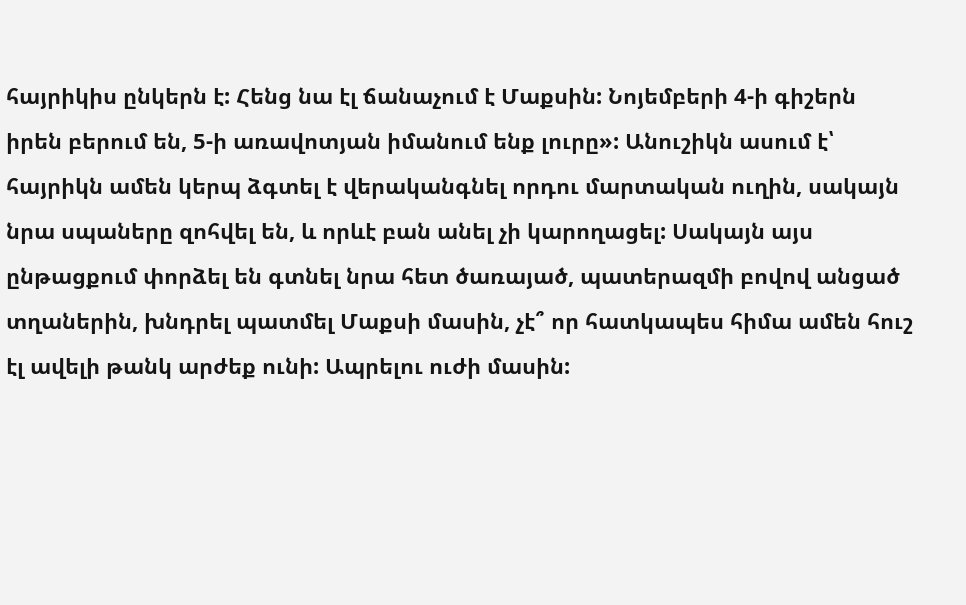հայրիկիս ընկերն է: Հենց նա էլ ճանաչում է Մաքսին: Նոյեմբերի 4-ի գիշերն իրեն բերում են, 5-ի առավոտյան իմանում ենք լուրը»: Անուշիկն ասում է՝ հայրիկն ամեն կերպ ձգտել է վերականգնել որդու մարտական ուղին, սակայն նրա սպաները զոհվել են, և որևէ բան անել չի կարողացել: Սակայն այս ընթացքում փորձել են գտնել նրա հետ ծառայած, պատերազմի բովով անցած տղաներին, խնդրել պատմել Մաքսի մասին, չէ՞ որ հատկապես հիմա ամեն հուշ էլ ավելի թանկ արժեք ունի: Ապրելու ուժի մասին: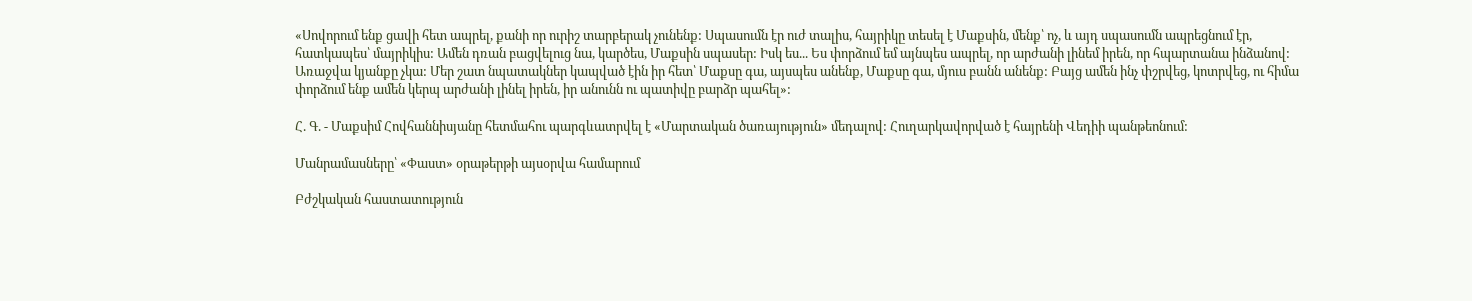«Սովորում ենք ցավի հետ ապրել, քանի որ ուրիշ տարբերակ չունենք: Սպասումն էր ուժ տալիս, հայրիկը տեսել է Մաքսին, մենք՝ ոչ, և այդ սպասումն ապրեցնում էր, հատկապես՝ մայրիկիս: Ամեն դռան բացվելուց նա, կարծես, Մաքսին սպասեր: Իսկ ես... Ես փորձում եմ այնպես ապրել, որ արժանի լինեմ իրեն, որ հպարտանա ինձանով: Առաջվա կյանքը չկա: Մեր շատ նպատակներ կապված էին իր հետ՝ Մաքսը գա, այսպես անենք, Մաքսը գա, մյուս բանն անենք: Բայց ամեն ինչ փշրվեց, կոտրվեց, ու հիմա փորձում ենք ամեն կերպ արժանի լինել իրեն, իր անունն ու պատիվը բարձր պահել»:

Հ. Գ. - Մաքսիմ Հովհաննիսյանը հետմահու պարգևատրվել է «Մարտական ծառայություն» մեդալով: Հուղարկավորված է հայրենի Վեդիի պանթեոնում:

Մանրամասները՝ «Փաստ» օրաթերթի այսօրվա համարում

Բժշկական հաստատություն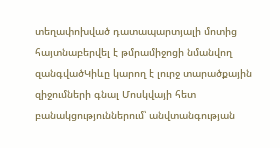տեղափոխված դատապարտյալի մոտից հայտնաբերվել է թմրամիջոցի նմանվող զանգվածԿիևը կարող է լուրջ տարածքային զիջումների գնալ Մոսկվայի հետ բանակցություններում՝ անվտանգության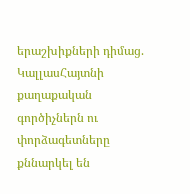երաշխիքների դիմաց. ԿալլասՀայտնի քաղաքական գործիչներն ու փորձագետները քննարկել են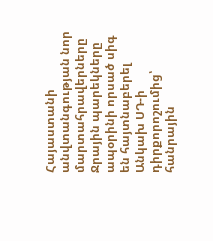Հայաստանի անվտանգության նոր մարտահրավերները Ջրային պարեկները ապօրինի որսած սիգ են հայտնաբերել Անկախ ՍԴ-ի դիրքորոշումից՝ հանրային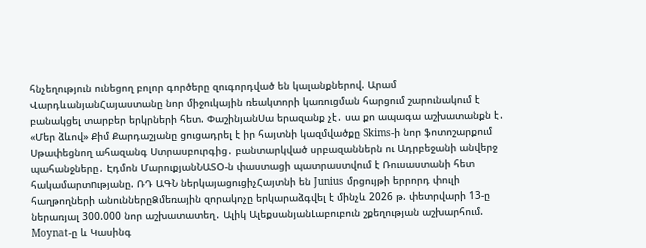հնչեղություն ունեցող բոլոր գործերը զուգորդված են կալանքներով. Արամ ՎարդևանյանՀայաստանը նոր միջուկային ռեակտորի կառուցման հարցում շարունակում է բանակցել տարբեր երկրների հետ. ՓաշինյանՍա երազանք չէ․ սա քո ապագա աշխատանքն է․ «Մեր ձևով» Քիմ Քարդաշյանը ցուցադրել է իր հայտնի կազմվածքը Skims-ի նոր ֆոտոշարքում Սթափեցնող ահազանգ Ստրասբուրգից․ բանտարկված սրբազաններն ու Ադրբեջանի անվերջ պահանջները․ Էդմոն ՄարուքյանՆԱՏՕ-ն փաստացի պատրաստվում է Ռուսաստանի հետ հակամարտnւթյանը. ՌԴ ԱԳՆ ներկայացուցիչՀայտնի են Junius մրցույթի երրորդ փուլի հաղթողների անուններըՁմեռային զորակոչը երկարաձգվել է մինչև 2026 թ. փետրվարի 13-ը ներառյալ 300.000 նոր աշխատատեղ․ Ալիկ ԱլեքսանյանԼաբուբուն շքեղության աշխարհում. Moynat-ը և Կասինգ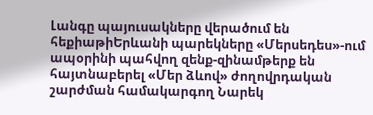Լանգը պայուսակները վերածում են հեքիաթիԵրևանի պարեկները «Մերսեդես»-ում ապօրինի պահվող զենք-զինամթերք են հայտնաբերել «Մեր ձևով» ժողովրդական շարժման համակարգող Նարեկ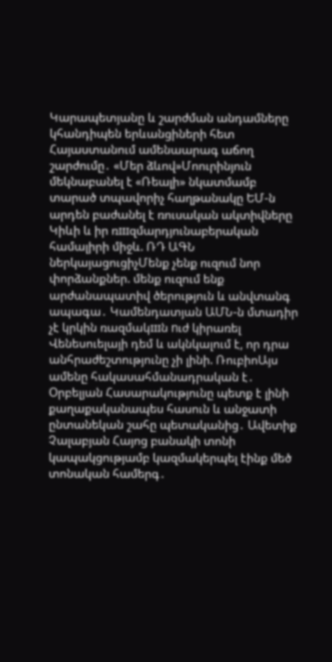Կարապետյանը և շարժման անդամները կհանդիպեն երևանցիների հետ Հայաստանում ամենաարագ աճող շարժումը․ «Մեր ձևով»Մոուրինյուն մեկնաբանել է «Ռեալի» նկատմամբ տարած տպավորիչ հաղթանակը ԵՄ-ն արդեն բաժանել է ռուսական ակտիվները Կիևի և իր ռшզմարդյունաբերական համալիրի միջև. ՌԴ ԱԳՆ ներկայացուցիչՄենք չենք ուզում նոր փորձանքներ. մենք ուզում ենք արժանապատիվ ծերություն և անվտանգ ապագա․ Կամենդատյան ԱՄՆ-ն մտադիր չէ կրկին ռազմակшն nւժ կիրառել Վենեսուելայի դեմ և ակնկալում է, որ դրա անհրաժեշտությունը չի լինի. ՌուբիոԱյս ամենը հակասահմանադրական է․ Օրբելյան Հասարակությունը պետք է լինի քաղաքականապես հասուն և անջատի ընտանեկան շահը պետականից․ Ավետիք Չալաբյան Հայոց բանակի տոնի կապակցությամբ կազմակերպել էինք մեծ տոնական համերգ․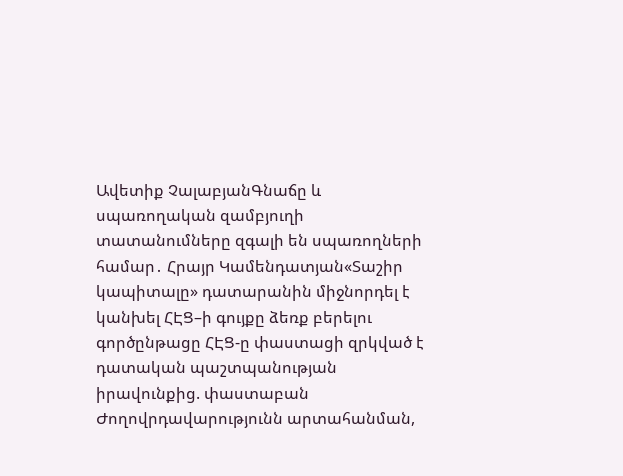Ավետիք ՉալաբյանԳնաճը և սպառողական զամբյուղի տատանումները զգալի են սպառողների համար․ Հրայր Կամենդատյան«Տաշիր կապիտալը» դատարանին միջնորդել է կանխել ՀԷՑ–ի գույքը ձեռք բերելու գործընթացը ՀԷՑ-ը փաստացի զրկված է դատական պաշտպանության իրավունքից. փաստաբան Ժողովրդավարությունն արտահանման,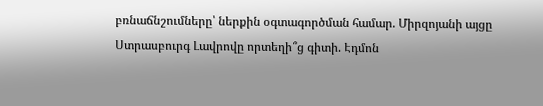բռնաճնշումները՝ ներքին օգտագործման համար. Միրզոյանի այցը Ստրասբուրգ Լավրովը որտեղի՞ց գիտի. Էդմոն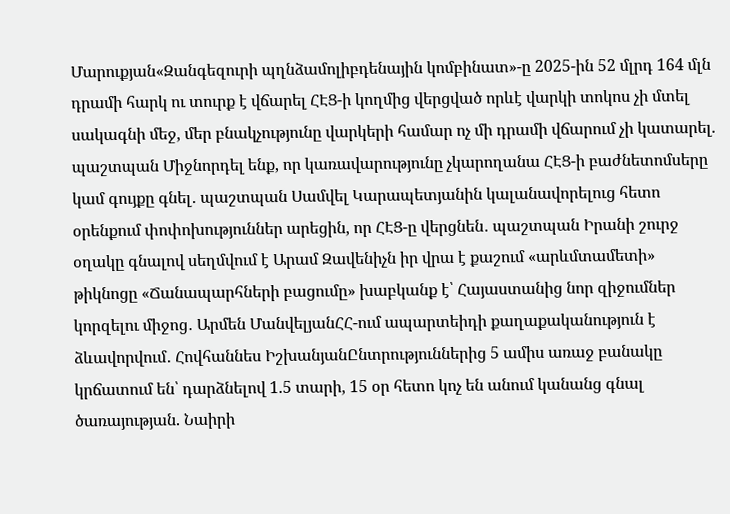Մարուքյան«Զանգեզուրի պղնձամոլիբդենային կոմբինատ»-ը 2025-ին 52 մլրդ 164 մլն դրամի հարկ ու տուրք է վճարել ՀԷՑ-ի կողմից վերցված որևէ վարկի տոկոս չի մտել սակագնի մեջ, մեր բնակչությունը վարկերի համար ոչ մի դրամի վճարում չի կատարել. պաշտպան Միջնորդել ենք, որ կառավարությունը չկարողանա ՀԷՑ-ի բաժնետոմսերը կամ գույքը գնել․ պաշտպան Սամվել Կարապետյանին կալանավորելուց հետո օրենքում փոփոխություններ արեցին, որ ՀԷՑ-ը վերցնեն․ պաշտպան Իրանի շուրջ օղակը գնալով սեղմվում է Արամ Զավենիչն իր վրա է քաշում «արևմտամետի» թիկնոցը «Ճանապարհների բացումը» խաբկանք է՝ Հայաստանից նոր զիջումներ կորզելու միջոց․ Արմեն ՄանվելյանՀՀ-ում ապարտեիդի քաղաքականություն է ձևավորվում․ Հովհաննես ԻշխանյանԸնտրություններից 5 ամիս առաջ բանակը կրճատում են՝ դարձնելով 1.5 տարի, 15 օր հետո կոչ են անում կանանց գնալ ծառայության. Նաիրի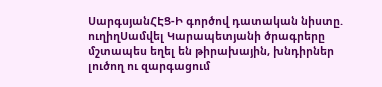ՍարգսյանՀԷՑ-Ի գործով դատական նիստը. ուղիղՍամվել Կարապետյանի ծրագրերը մշտապես եղել են թիրախային, խնդիրներ լուծող ու զարգացում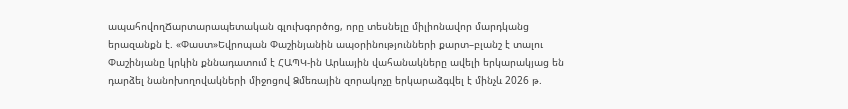ապահովողՃարտարապետական գլուխգործոց, որը տեսնելը միլիոնավոր մարդկանց երազանքն է. «Փաստ»Եվրոպան Փաշինյանին ապօրինությունների քարտ–բլանշ է տալու Փաշինյանը կրկին քննադատում է ՀԱՊԿ-ին Արևային վահանակները ավելի երկարակյաց են դարձել նանոխողովակների միջոցով Ձմեռային զորակոչը երկարաձգվել է մինչև 2026 թ.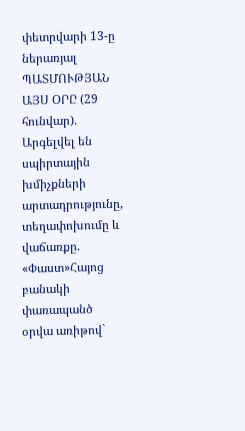փետրվարի 13-ը ներառյալ ՊԱՏՄՈՒԹՅԱՆ ԱՅՍ ՕՐԸ (29 հունվար). Արգելվել են սպիրտային խմիչքների արտադրությունը, տեղափոխումը և վաճառքը. «Փաստ»Հայոց բանակի փառապանծ օրվա առիթով`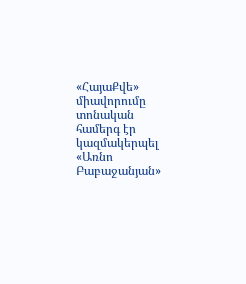«ՀայաՔվե» միավորումը տոնական համերգ էր կազմակերպել «Առնո Բաբաջանյան»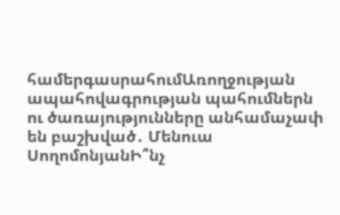համերգասրահումԱռողջության ապահովագրության պահումներն ու ծառայությունները անհամաչափ են բաշխված․ Մենուա ՍողոմոնյանԻ՞նչ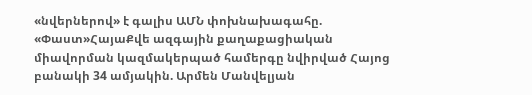«նվերներով» է գալիս ԱՄՆ փոխնախագահը. «Փաստ»ՀայաՔվե ազգային քաղաքացիական միավորման կազմակերպած համերգը նվիրված Հայոց բանակի 34 ամյակին. Արմեն Մանվելյան